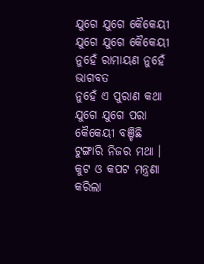ଯୁଗେ ଯୁଗେ କୈକେୟୀ
ଯୁଗେ ଯୁଗେ କୈକେୟୀ
ନୁହେଁ ରାମାୟଣ ନୁହେଁ ଭାଗବତ
ନୁହେଁ ଏ ପୁରାଣ କଥା
ଯୁଗେ ଯୁଗେ ପରା କୈକେୟୀ ବଞ୍ଚିଛି
ଟୁଙ୍ଗାରି ନିଜର ମଥା ।
କୁଟ ଓ କପଟ ମନ୍ତ୍ରଣା କରିଲା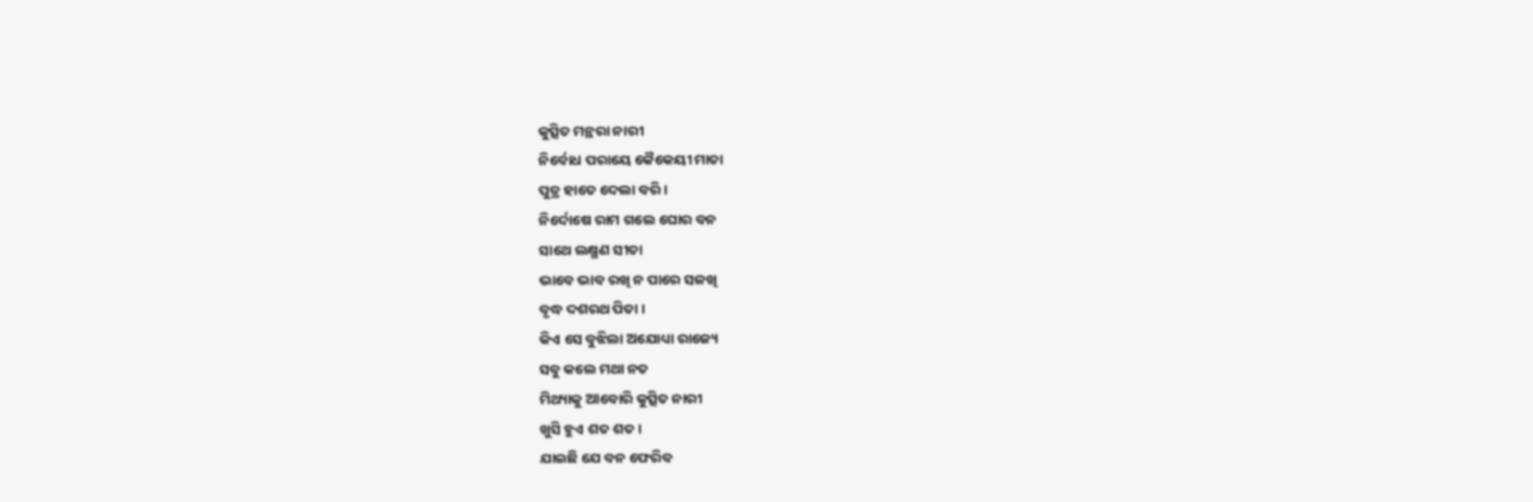କୁତ୍ସିତ ମନ୍ଥରା ନାରୀ
ନିର୍ବୋଧ ପରାୟେ କୈକେୟୀ ମାତା
ପୁତ୍ର ହାତେ ଦେଲା ବରି ।
ନିର୍ଦୋଷେ ରାମ ଗଲେ ଘୋର ବନ
ସାଥେ ଲକ୍ଷ୍ମଣ ସୀତା
ଭାବେ ଭାବ ରଖି ନ ପାରେ ସଳଖି
ବୃଦ୍ଧ ଦଶରଥ ପିତା ।
କିଏ ସେ ବୁଝିଲା ଅଯୋଧ୍ୟା ରାଜ୍ୟେ
ସବୁ କଲେ ମଥା ନତ
ମିଥ୍ୟାକୁ ଆବୋରି କୁତ୍ସିତ ନାରୀ
ଖୁସି ହୁଏ ଶତ ଶତ ।
ଯାଇଛି ଯେ ବନ ଫେରିବ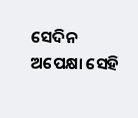ସେଦିନ
ଅପେକ୍ଷା ସେହି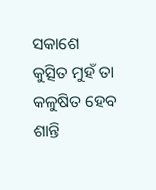ସକାଶେ
କୁତ୍ସିତ ମୁହଁ ତା କଳୁଷିତ ହେବ
ଶାନ୍ତି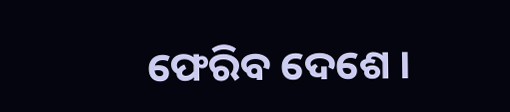ଫେରିବ ଦେଶେ ।